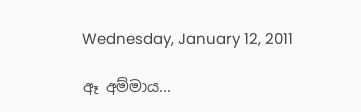Wednesday, January 12, 2011

ඈ අම්මාය...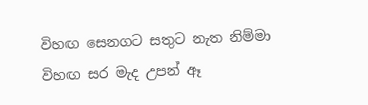විහඟ සෙනගට ‍සතුට නැත නිම්මා
විහඟ සර මැද උපන් ඈ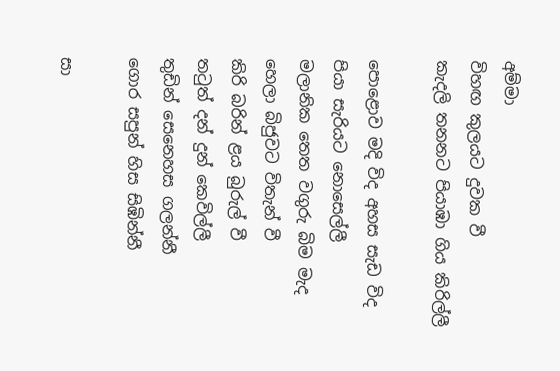අම්මා
විහඟ කුලයට දුවක වී
කැදලි තනනට පියාඹා ගිය කිරිල්ලී

පොළොව මදි විද අහස සැඩ විද
පියා සැරියට නොසෙල්ලී
මලානික තෙත වගුරු බිම මැද
හෙලා බිජුවට විතැන් වී
කිරි බරින් ළය බුරුල් වී
තටුත් දන් දුන් කෙවිල්ලී
තුඩින් සෙනෙහස ගලන්නී
ගොර සපුන් හිස සිඹින්නී

සා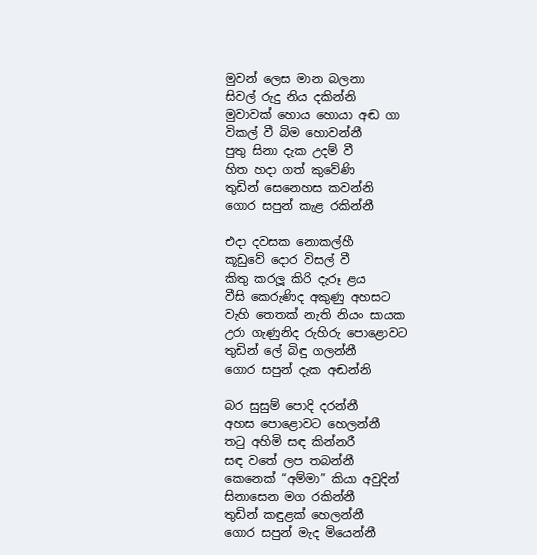මුවන් ලෙස මාන බලනා
සිවල් රුදු නිය දකින්නි
මුවාවක් හොය හොයා අඬ ගා
විකල් වී බිම හොවන්නී
පුතු සිනා දැක උදම් වී
හිත හදා ගත් කුවේණි
තුඩින් සෙනෙහස කවන්නි
ගොර සපුන් කැළ රකින්නී

එදා දවසක නොකල්හී
කූඩුවේ දොර විසල් වී
කිතු කරලූ කිරි දැරූ ළය
වීසි කෙරුණිද අකුණු අහසට
වැහි තෙතක් නැති නියං සායක
උරා ගැණුනිද රුහිරු පොළොවට
තුඩින් ලේ බිඳු ගලන්නී
ගොර සපුන් දැක අඬන්නි

බර සුසුම් පොදි දරන්නී
අහස පොළොවට හෙලන්නී
තටු අහිමි සඳ කින්නරී
සඳ වතේ ලප තබන්නී
කෙනෙක් “අම්මා” කියා අවුදින්
සිනාසෙන මග රකින්නී
තුඩින් කඳුළක් හෙලන්නී
ගොර සපුන් මැද මියෙන්නී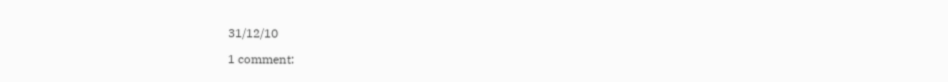31/12/10

1 comment: